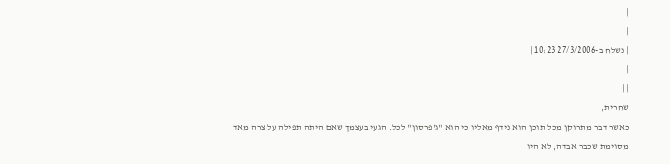|
|
| נשלח ב-27/3/2006 10:23 |
|
| |
שחרית,
כאשר דבר מתרוקן מכל תוכן הוא נידף מאליו כי הוא "ג'פרסון" לכל. הגעי בעצמך שאם היתה תפילה על צרה מאד מסוימת שכבר אבדה, לא היו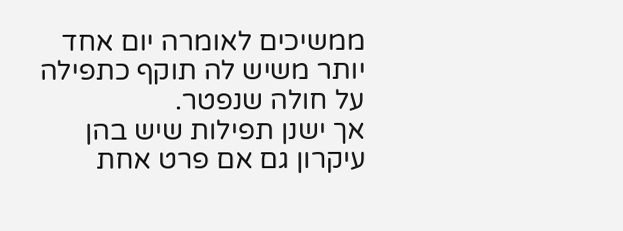ממשיכים לאומרה יום אחד יותר משיש לה תוקף כתפילה על חולה שנפטר.
אך ישנן תפילות שיש בהן עיקרון גם אם פרט אחת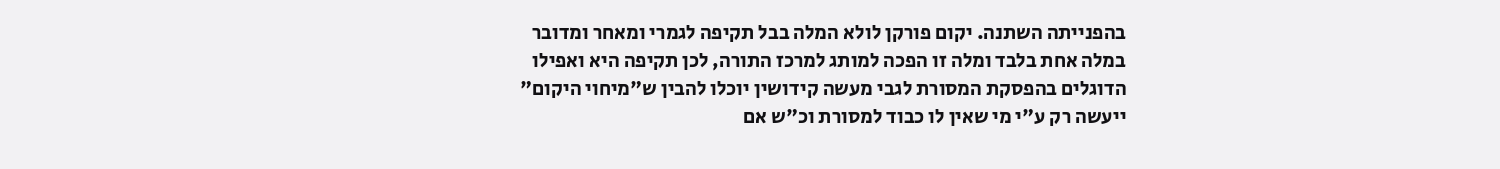בהפנייתה השתנה. יקום פורקן לולא המלה בבל תקיפה לגמרי ומאחר ומדובר במלה אחת בלבד ומלה זו הפכה למותג למרכז התורה, לכן תקיפה היא ואפילו הדוגלים בהפסקת המסורת לגבי מעשה קידושין יוכלו להבין ש"מיחוי היקום" ייעשה רק ע"י מי שאין לו כבוד למסורת וכ"ש אם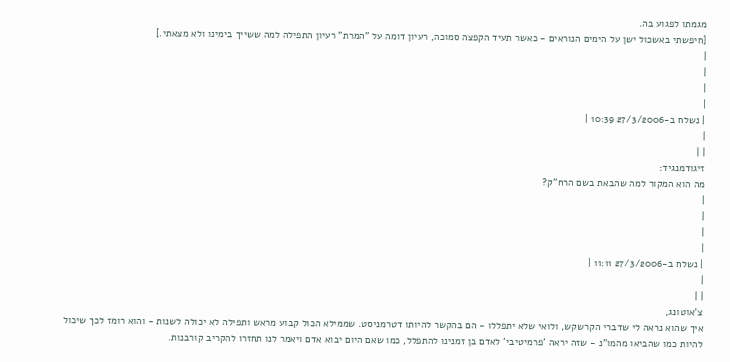מגמתו לפגוע בה.
[חיפשתי באשכול ישן על הימים הנוראים - כאשר תעיד הקפצה סמוכה, רעיון דומה על "המרת" רעיון התפילה למה ששייך בימינו ולא מצאתי.]
|
|
|
|
| נשלח ב-27/3/2006 10:39 |
|
| |
זיגודמנגיד:
מה הוא המקור למה שהבאת בשם הרח"ק?
|
|
|
|
| נשלח ב-27/3/2006 11:11 |
|
| |
צ'אוטונג,
איך שהוא נראה לי שדברי הקרשקש, ולואי שלא יתפללו - הם בהקשר להיותו דטרמניסט. שממילא הכול קבוע מראש ותפילה לא יכולה לשנות - והוא רומז לכך שיכול להיות כמו שהביאו מהמו"נ - שזה יראה 'פרמיטיבי' לאדם בן זמנינו להתפלל, כמו שאם היום יבוא אדם ויאמר לנו תחזרו להקריב קורבנות.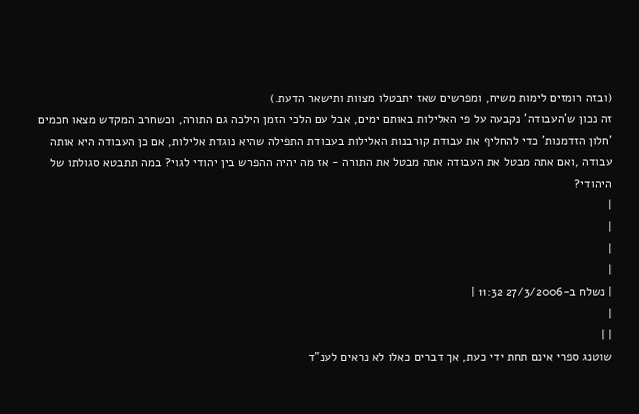(ובזה רומזים לימות משיח, ומפרשים שאז יתבטלו מצוות ותישאר הדעת.)
זה נכון ש'העבודה' נקבעה על פי האלילות באותם ימים, אבל עם הלכי הזמן הילכה גם התורה, וכשחרב המקדש מצאו חכמים 'חלון הזדמנות' כדי להחליף את עבודת קורבנות האלילות בעבודת התפילה שהיא נוגדת אלילות, אם כן העבודה היא אותה עבודה ,ואם אתה מבטל את העבודה אתה מבטל את התורה - אז מה יהיה ההפרש בין יהודי לגוי? במה תתבטא סגולתו של היהודי?
|
|
|
|
| נשלח ב-27/3/2006 11:32 |
|
| |
שוטנג ספרי אינם תחת ידי כעת, אך דברים כאלו לא נראים לענ"ד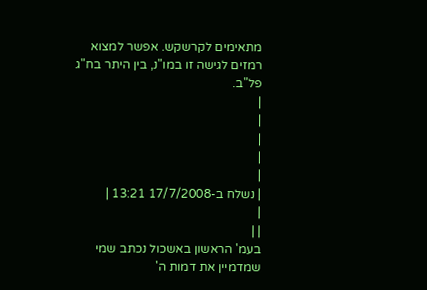מתאימים לקרשקש. אפשר למצוא רמזים לגישה זו במו"נ, בין היתר בח"ג פל"ב.
|
|
|
|
|
| נשלח ב-17/7/2008 13:21 |
|
| |
בעמ' הראשון באשכול נכתב שמי שמדמיין את דמות ה'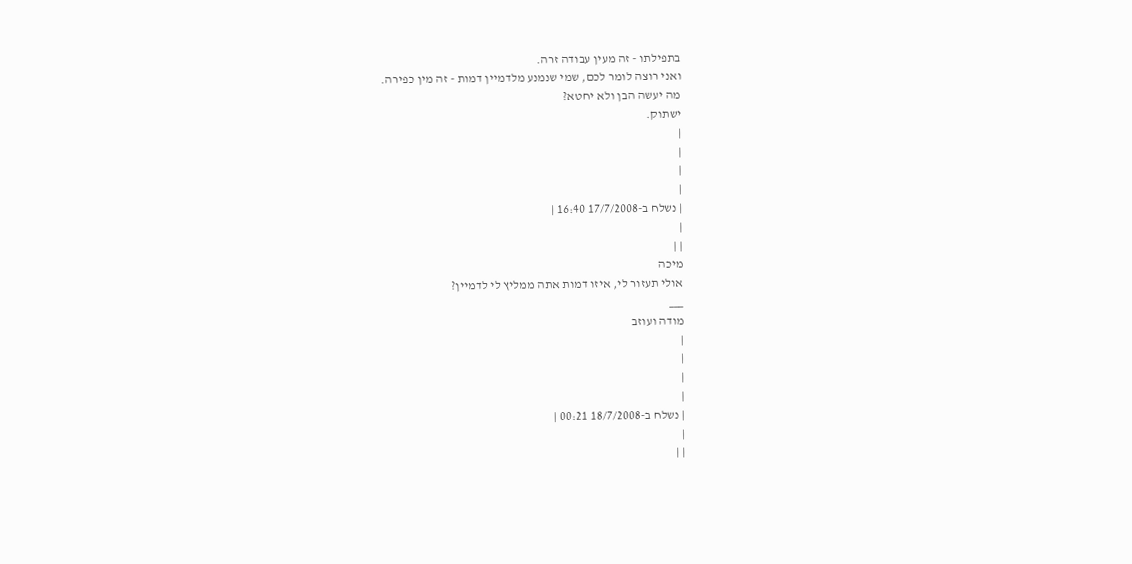בתפילתו - זה מעין עבודה זרה.
ואני רוצה לומר לכם, שמי שנמנע מלדמיין דמות - זה מין כפירה.
מה יעשה הבן ולא יחטא?
ישתוק.
|
|
|
|
| נשלח ב-17/7/2008 16:40 |
|
| |
מיכה
אולי תעזור לי, איזו דמות אתה ממליץ לי לדמיין?
___
מודה ועוזב
|
|
|
|
| נשלח ב-18/7/2008 00:21 |
|
| |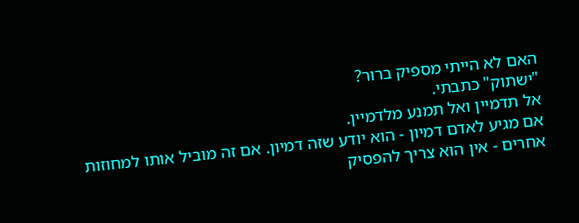האם לא הייתי מספיק ברור?
"ישתוק" כתבתי.
אל תדמיין ואל תמנע מלדמיין.
אם מגיע לאדם דמיון - הוא יודע שזה דמיון. אם זה מוביל אותו למחוזות אחרים - אין הוא צריך להפסיק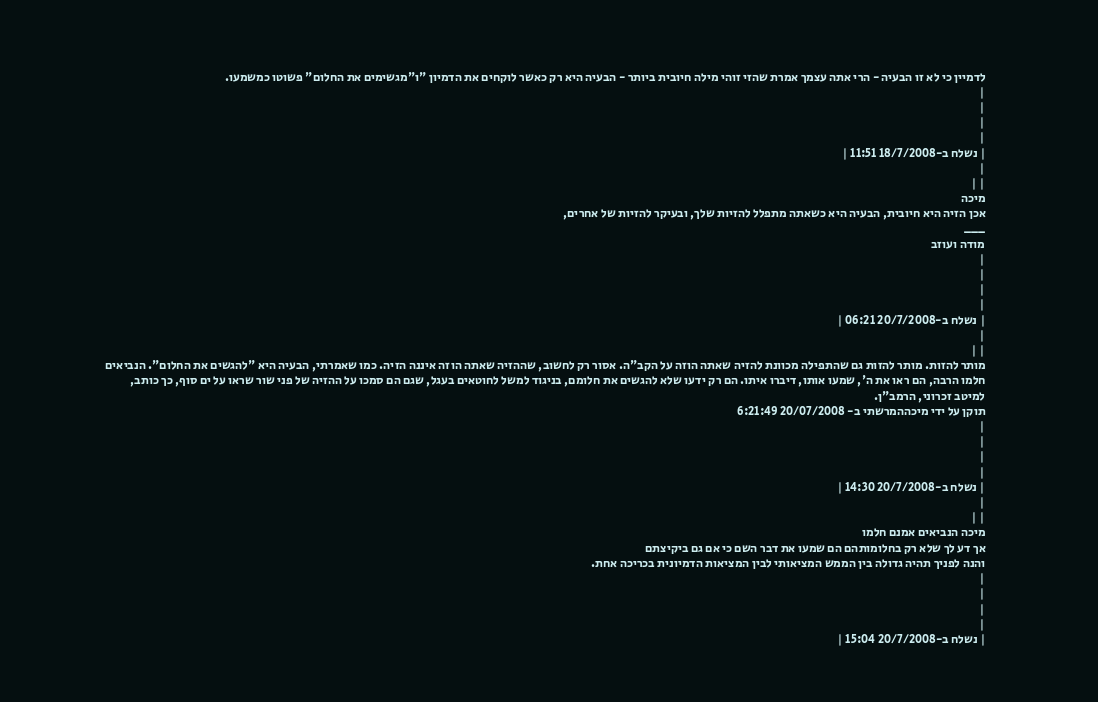לדמיין כי לא זו הבעיה - הרי אתה עצמך אמרת שהזי זוהי מילה חיובית ביותר - הבעיה היא רק כאשר לוקחים את הדמיון "ו"מגשימים את החלום" פשוטו כמשמעו.
|
|
|
|
| נשלח ב-18/7/2008 11:51 |
|
| |
מיכה
אכן הזיה היא חיובית, הבעיה היא כשאתה מתפלל להזיות שלך, ובעיקר להזיות של אחרים,
___
מודה ועוזב
|
|
|
|
| נשלח ב-20/7/2008 06:21 |
|
| |
מותר להזות. מותר להזות גם שהתפילה מכוונת להזיה שאתה הוזה על הקב"ה. אסור רק לחשוב, שההזיה שאתה הוזה איננה הזיה. כמו שאמרתי, הבעיה היא "להגשים את החלום". הנביאים חלמו הרבה, הם ראו את ה', שמעו אותו, דיברו איתו. הם רק ידעו שלא להגשים את חלומם, בניגוד למשל לחוטאים בעגל, שגם הם סמכו על ההזיה של פני שור שראו על ים סוף, כך כותב, למיטב זכרוני, הרמב"ן.
תוקן על ידי מיכההמרשתי ב- 20/07/2008 6:21:49
|
|
|
|
| נשלח ב-20/7/2008 14:30 |
|
| |
מיכה הנביאים אמנם חלמו
אך דע לך שלא רק בחלומותהם הם שמעו את דבר השם כי אם גם ביקיצתם
והנה לפניך תהיה גדולה בין הממש המציאותי לבין המציאות הדמיונית בכריכה אחת.
|
|
|
|
| נשלח ב-20/7/2008 15:04 |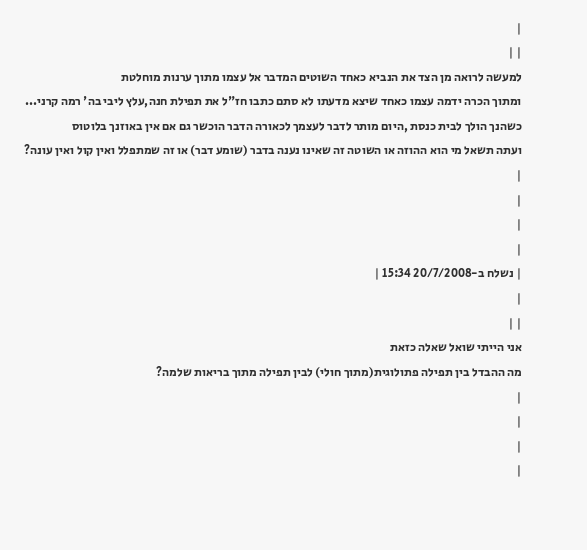|
| |
למעשה לרואה מן הצד את הנביא כאחד השוטים המדבר אל עצמו מתוך ערנות מוחלטת
ומתוך הכרה ידמה עצמו כאחד שיצא מדעתו לא סתם כתבו חז"ל את תפילת חנה,עלץ ליבי בה' רמה קרני...
כשהנך הולך לבית כנסת ,היום מותר לדבר לעצמך לכאורה הדבר הוכשר גם אם אין באוזנך בלוטוס
ועתה תשאל מי הוא ההוזה או השוטה זה שאינו נענה בדבר (שומע דבר) או זה שמתפלל ואין קול ואין עונה?
|
|
|
|
| נשלח ב-20/7/2008 15:34 |
|
| |
אני הייתי שואל שאלה כזאת
מה ההבדל בין תפילה פתולוגית(מתוך חולי) לבין תפילה מתוך בריאות שלמה?
|
|
|
|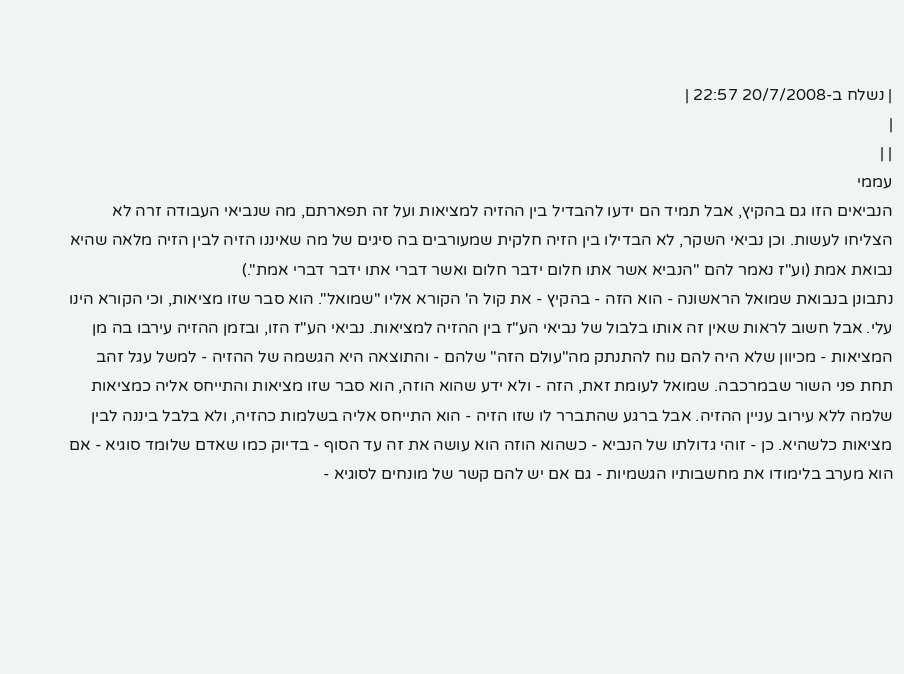| נשלח ב-20/7/2008 22:57 |
|
| |
עממי
הנביאים הזו גם בהקיץ, אבל תמיד הם ידעו להבדיל בין ההזיה למציאות ועל זה תפארתם, מה שנביאי העבודה זרה לא הצליחו לעשות. וכן נביאי השקר, לא הבדילו בין הזיה חלקית שמעורבים בה סיגים של מה שאיננו הזיה לבין הזיה מלאה שהיא נבואת אמת (וע"ז נאמר להם "הנביא אשר אתו חלום ידבר חלום ואשר דברי אתו ידבר דברי אמת".)
נתבונן בנבואת שמואל הראשונה - הוא הזה - בהקיץ - את קול ה' הקורא אליו "שמואל". הוא סבר שזו מציאות, וכי הקורא הינו עלי. אבל חשוב לראות שאין זה אותו בלבול של נביאי הע"ז בין ההזיה למציאות. נביאי הע"ז הזו, ובזמן ההזיה עירבו בה מן המציאות - מכיוון שלא היה להם נוח להתנתק מה"עולם הזה" שלהם - והתוצאה היא הגשמה של ההזיה - למשל עגל זהב תחת פני השור שבמרכבה. שמואל לעומת זאת, הזה - ולא ידע שהוא הוזה, הוא סבר שזו מציאות והתייחס אליה כמציאות שלמה ללא עירוב עניין ההזיה. אבל ברגע שהתברר לו שזו הזיה - הוא התייחס אליה בשלמות כהזיה, ולא בלבל ביננה לבין מציאות כלשהיא. כן - זוהי גדולתו של הנביא - כשהוא הוזה הוא עושה את זה עד הסוף - בדיוק כמו שאדם שלומד סוגיא - אם הוא מערב בלימודו את מחשבותיו הגשמיות - גם אם יש להם קשר של מונחים לסוגיא -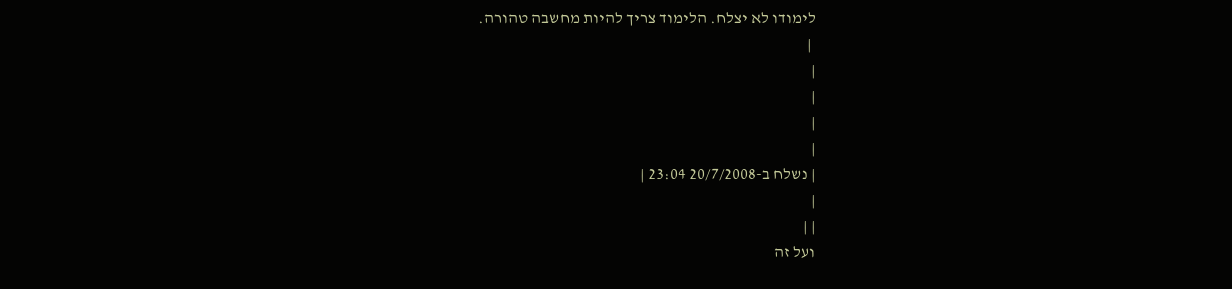לימודו לא יצלח. הלימוד צריך להיות מחשבה טהורה.
 |
|
|
|
|
| נשלח ב-20/7/2008 23:04 |
|
| |
ועל זה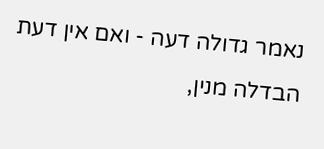נאמר גדולה דעה - ואם אין דעת הבדלה מנין,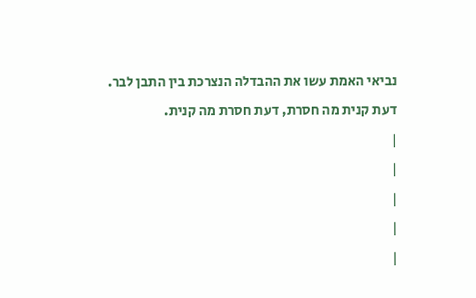נביאי האמת עשו את ההבדלה הנצרכת בין התבן לבר. דעת קנית מה חסרת, דעת חסרת מה קנית.
|
|
|
|
|